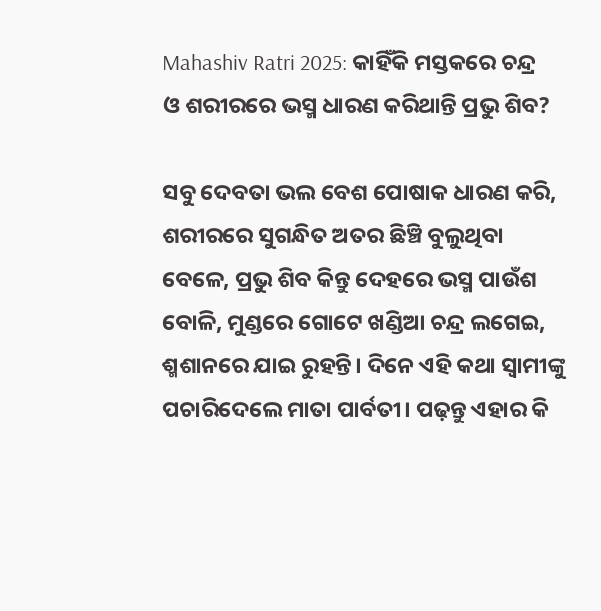Mahashiv Ratri 2025: କାହିଁକି ମସ୍ତକରେ ଚନ୍ଦ୍ର ଓ ଶରୀରରେ ଭସ୍ମ ଧାରଣ କରିଥାନ୍ତି ପ୍ରଭୁ ଶିବ?

ସବୁ ଦେବତା ଭଲ ବେଶ ପୋଷାକ ଧାରଣ କରି, ଶରୀରରେ ସୁଗନ୍ଧିତ ଅତର ଛିଞ୍ଚି ବୁଲୁଥିବା ବେଳେ, ପ୍ରଭୁ ଶିବ କିନ୍ତୁ ଦେହରେ ଭସ୍ମ ପାଉଁଶ ବୋଳି, ମୁଣ୍ଡରେ ଗୋଟେ ଖଣ୍ଡିଆ ଚନ୍ଦ୍ର ଲଗେଇ, ଶ୍ମଶାନରେ ଯାଇ ରୁହନ୍ତି। ଦିନେ ଏହି କଥା ସ୍ୱାମୀଙ୍କୁ ପଚାରିଦେଲେ ମାତା ପାର୍ବତୀ। ପଢ଼ନ୍ତୁ ଏହାର କି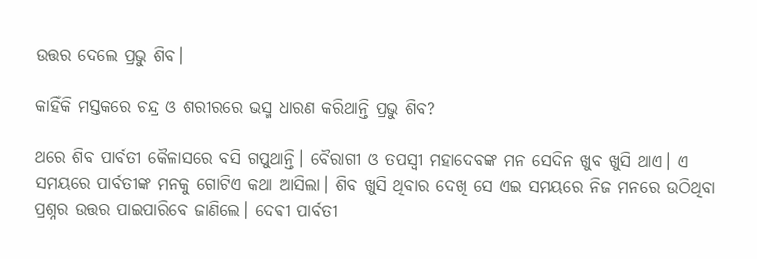ଉତ୍ତର ଦେଲେ ପ୍ରଭୁ ଶିବ।

କାହିଁକି ମସ୍ତକରେ ଚନ୍ଦ୍ର ଓ ଶରୀରରେ ଭସ୍ମ ଧାରଣ କରିଥାନ୍ତି ପ୍ରଭୁ ଶିବ?

ଥରେ ଶିବ ପାର୍ବତୀ କୈଳାସରେ ବସି ଗପୁଥାନ୍ତି। ବୈରାଗୀ ଓ ତପସ୍ୱୀ ମହାଦେବଙ୍କ ମନ ସେଦିନ ଖୁବ ଖୁସି ଥାଏ। ଏ ସମୟରେ ପାର୍ବତୀଙ୍କ ମନକୁ ଗୋଟିଏ କଥା ଆସିଲା। ଶିବ ଖୁସି ଥିବାର ଦେଖି ସେ ଏଇ ସମୟରେ ନିଜ ମନରେ ଉଠିଥିବା ପ୍ରଶ୍ନର ଉତ୍ତର ପାଇପାରିବେ ଜାଣିଲେ। ଦେଵୀ ପାର୍ବତୀ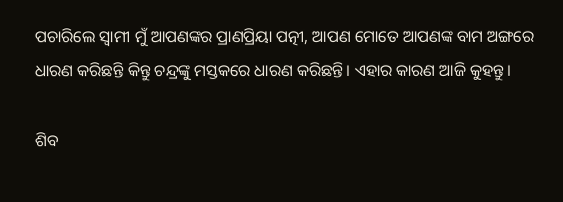ପଚାରିଲେ ସ୍ୱାମୀ ମୁଁ ଆପଣଙ୍କର ପ୍ରାଣପ୍ରିୟା ପତ୍ନୀ, ଆପଣ ମୋତେ ଆପଣଙ୍କ ବାମ ଅଙ୍ଗରେ ଧାରଣ କରିଛନ୍ତି କିନ୍ତୁ ଚନ୍ଦ୍ରଙ୍କୁ ମସ୍ତକରେ ଧାରଣ କରିଛନ୍ତି। ଏହାର କାରଣ ଆଜି କୁହନ୍ତୁ।

ଶିବ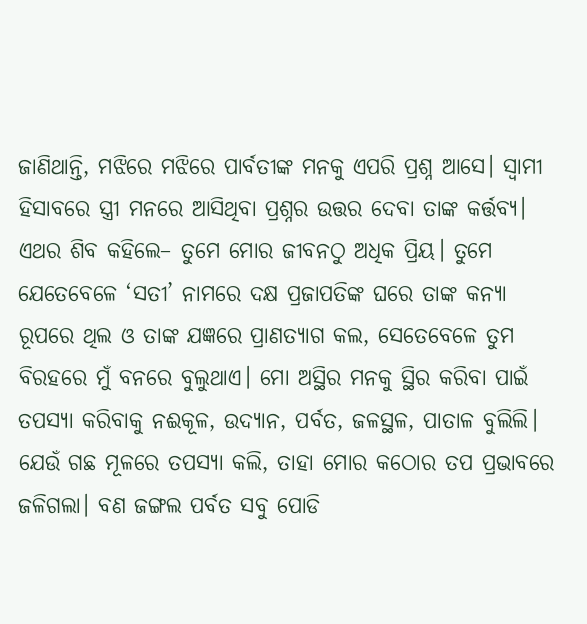ଜାଣିଥାନ୍ତି, ମଝିରେ ମଝିରେ ପାର୍ବତୀଙ୍କ ମନକୁ ଏପରି ପ୍ରଶ୍ନ ଆସେ। ସ୍ୱାମୀ ହିସାବରେ ସ୍ତ୍ରୀ ମନରେ ଆସିଥିବା ପ୍ରଶ୍ନର ଉତ୍ତର ଦେବା ତାଙ୍କ କର୍ତ୍ତବ୍ୟ। ଏଥର ଶିବ କହିଲେ– ତୁମେ ମୋର ଜୀବନଠୁ ଅଧିକ ପ୍ରିୟ। ତୁମେ ଯେତେବେଳେ ‘ସତୀ’ ନାମରେ ଦକ୍ଷ ପ୍ରଜାପତିଙ୍କ ଘରେ ତାଙ୍କ କନ୍ୟା ରୂପରେ ଥିଲ ଓ ତାଙ୍କ ଯଜ୍ଞରେ ପ୍ରାଣତ୍ୟାଗ କଲ, ସେତେବେଳେ ତୁମ ବିରହରେ ମୁଁ ବନରେ ବୁଲୁଥାଏ। ମୋ ଅସ୍ଥିର ମନକୁ ସ୍ଥିର କରିବା ପାଇଁ ତପସ୍ୟା କରିବାକୁ ନଈକୂଳ, ଉଦ୍ୟାନ, ପର୍ବତ, ଜଳସ୍ଥଳ, ପାତାଳ ବୁଲିଲି। ଯେଉଁ ଗଛ ମୂଳରେ ତପସ୍ୟା କଲି, ତାହା ମୋର କଠୋର ତପ ପ୍ରଭାବରେ ଜଳିଗଲା। ବଣ ଜଙ୍ଗଲ ପର୍ବତ ସବୁ ପୋଡି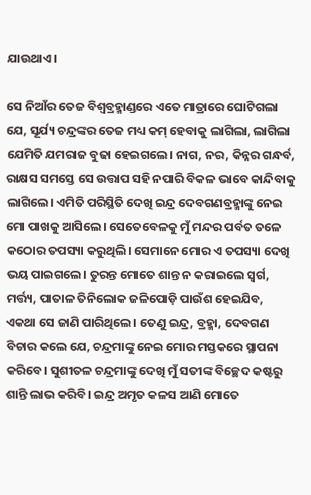ଯାଉଥାଏ।

ସେ ନିଆଁର ତେଜ ବିଶ୍ୱବ୍ରହ୍ମାଣ୍ଡରେ ଏତେ ମାତ୍ରାରେ ଘୋଟିଗଲା ଯେ, ସୂର୍ଯ୍ୟ ଚନ୍ଦ୍ରଙ୍କର ତେଜ ମଧ୍ୟ କମ୍ ହେବାକୁ ଲାଗିଲା, ଲାଗିଲା ଯେମିତି ଯମରାଜ ବୁଢା ହେଇଗଲେ। ନାଗ, ନର, କିନ୍ନର ଗନ୍ଧର୍ବ, ରାକ୍ଷସ ସମସ୍ତେ ସେ ଉତ୍ତାପ ସହି ନପାରି ବିକଳ ଭାବେ କାନ୍ଦିବାକୁ ଲାଗିଲେ। ଏମିତି ପରିସ୍ଥିତି ଦେଖି ଇନ୍ଦ୍ର ଦେବଗଣବ୍ରହ୍ମାଙ୍କୁ ନେଇ ମୋ ପାଖକୁ ଆସିଲେ। ସେତେବେଳକୁ ମୁଁ ମନ୍ଦର ପର୍ବତ ତଳେ କଠୋର ତପସ୍ୟା କରୁଥିଲି। ସେମାନେ ମୋର ଏ ତପସ୍ୟା ଦେଖି ଭୟ ପାଇଗଲେ। ତୁରନ୍ତ ମୋତେ ଶାନ୍ତ ନ କରାଇଲେ ସ୍ୱର୍ଗ, ମର୍ତ୍ତ୍ୟ, ପାତାଳ ତିନିଲୋକ ଜଳିପୋଡ଼ି ପାଉଁଶ ହେଇଯିବ, ଏକଥା ସେ ଜାଣି ପାରିଥିଲେ। ତେଣୁ ଇନ୍ଦ୍ର, ବ୍ରହ୍ମା, ଦେବଗଣ ବିଚାର କଲେ ଯେ, ଚନ୍ଦ୍ରମାଙ୍କୁ ନେଇ ମୋର ମସ୍ତକରେ ସ୍ଥାପନା କରିବେ। ସୁଶୀତଳ ଚନ୍ଦ୍ରମାଙ୍କୁ ଦେଖି ମୁଁ ସତୀଙ୍କ ବିଚ୍ଛେଦ କଷ୍ଟରୁ ଶାନ୍ତି ଲାଭ କରିବି। ଇନ୍ଦ୍ର ଅମୃତ କଳସ ଆଣି ମୋତେ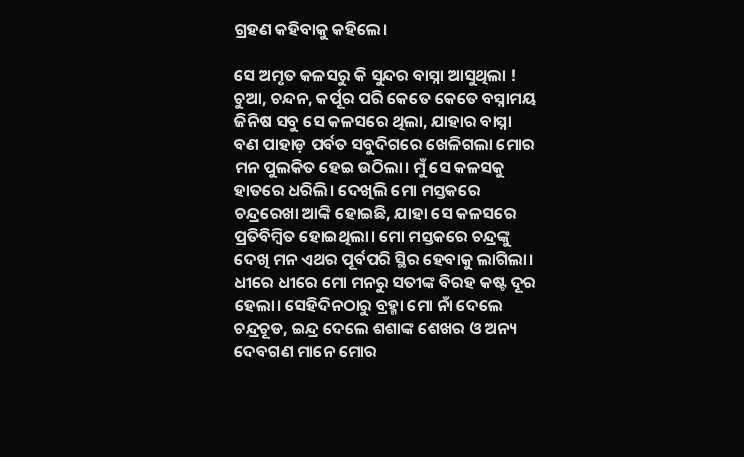ଗ୍ରହଣ କହିବାକୁ କହିଲେ।

ସେ ଅମୃତ କଳସରୁ କି ସୁନ୍ଦର ବାସ୍ନା ଆସୁଥିଲା ! ଚୁଆ, ଚନ୍ଦନ, କର୍ପୂର ପରି କେତେ କେତେ ବସ୍ନାମୟ ଜିନିଷ ସବୁ ସେ କଳସରେ ଥିଲା, ଯାହାର ବାସ୍ନା ବଣ ପାହାଡ଼ ପର୍ବତ ସବୁଦିଗରେ ଖେଳିଗଲା ମୋର ମନ ପୁଲକିତ ହେଇ ଉଠିଲା। ମୁଁ ସେ କଳସକୁ ହାତରେ ଧରିଲି। ଦେଖିଲି ମୋ ମସ୍ତକରେ ଚନ୍ଦ୍ରରେଖା ଆଙ୍କି ହୋଇଛି, ଯାହା ସେ କଳସରେ ପ୍ରତିବିମ୍ବିତ ହୋଇଥିଲା। ମୋ ମସ୍ତକରେ ଚନ୍ଦ୍ରଙ୍କୁ ଦେଖି ମନ ଏଥର ପୂର୍ବପରି ସ୍ଥିର ହେବାକୁ ଲାଗିଲା। ଧୀରେ ଧୀରେ ମୋ ମନରୁ ସତୀଙ୍କ ବିରହ କଷ୍ଟ ଦୂର ହେଲା। ସେହିଦିନଠାରୁ ବ୍ରହ୍ମା ମୋ ନାଁ ଦେଲେ ଚନ୍ଦ୍ରଚୂଡ, ଇନ୍ଦ୍ର ଦେଲେ ଶଶାଙ୍କ ଶେଖର ଓ ଅନ୍ୟ ଦେବଗଣ ମାନେ ମୋର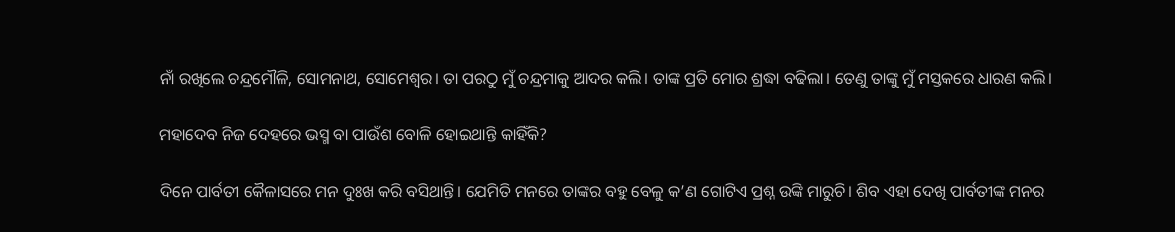ନାଁ ରଖିଲେ ଚନ୍ଦ୍ରମୌଳି, ସୋମନାଥ, ସୋମେଶ୍ୱର। ତା ପରଠୁ ମୁଁ ଚନ୍ଦ୍ରମାକୁ ଆଦର କଲି। ତାଙ୍କ ପ୍ରତି ମୋର ଶ୍ରଦ୍ଧା ବଢିଲା। ତେଣୁ ତାଙ୍କୁ ମୁଁ ମସ୍ତକରେ ଧାରଣ କଲି।

ମହାଦେବ ନିଜ ଦେହରେ ଭସ୍ମ ବା ପାଉଁଶ ବୋଳି ହୋଇଥାନ୍ତି କାହିଁକି?

ଦିନେ ପାର୍ବତୀ କୈଳାସରେ ମନ ଦୁଃଖ କରି ବସିଥାନ୍ତି। ଯେମିତି ମନରେ ତାଙ୍କର ବହୁ ବେଳୁ କ’ଣ ଗୋଟିଏ ପ୍ରଶ୍ନ ଉଙ୍କି ମାରୁଚି। ଶିବ ଏହା ଦେଖି ପାର୍ବତୀଙ୍କ ମନର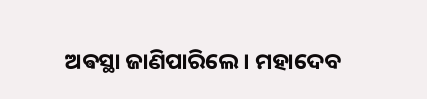ଅଵସ୍ଥା ଜାଣିପାରିଲେ। ମହାଦେବ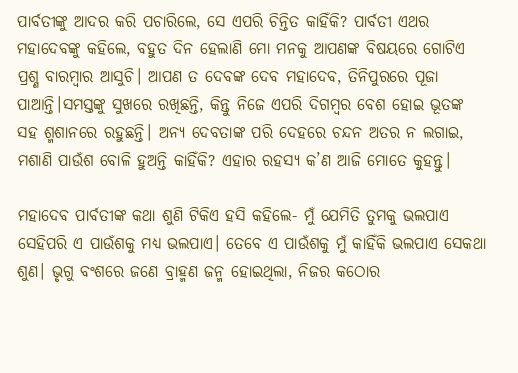ପାର୍ବତୀଙ୍କୁ ଆଦର କରି ପଚାରିଲେ, ସେ ଏପରି ଚିନ୍ତିତ କାହିଁକି? ପାର୍ବତୀ ଏଥର ମହାଦେବଙ୍କୁ କହିଲେ, ବହୁତ ଦିନ ହେଲାଣି ମୋ ମନକୁ ଆପଣଙ୍କ ବିଷୟରେ ଗୋଟିଏ ପ୍ରଶ୍ଣ ବାରମ୍ବାର ଆସୁଚି। ଆପଣ ତ ଦେବଙ୍କ ଦେବ ମହାଦେବ, ତିନିପୁରରେ ପୂଜା ପାଆନ୍ତି।ସମସ୍ତଙ୍କୁ ସୁଖରେ ରଖିଛନ୍ତି, କିନ୍ତୁ ନିଜେ ଏପରି ଦିଗମ୍ବର ବେଶ ହୋଇ ଭୂତଙ୍କ ସହ ଶ୍ମଶାନରେ ରହୁଛନ୍ତି। ଅନ୍ୟ ଦେବତାଙ୍କ ପରି ଦେହରେ ଚନ୍ଦନ ଅତର ନ ଲଗାଇ, ମଶାଣି ପାଉଁଶ ବୋଳି ହୁଅନ୍ତି କାହିଁକି? ଏହାର ରହସ୍ୟ କ’ଣ ଆଜି ମୋତେ କୁହନ୍ତୁ।

ମହାଦେବ ପାର୍ବତୀଙ୍କ କଥା ଶୁଣି ଟିକିଏ ହସି କହିଲେ- ମୁଁ ଯେମିତି ତୁମକୁ ଭଲପାଏ ସେହିପରି ଏ ପାଉଁଶକୁ ମଧ୍ୟ ଭଲପାଏ। ତେବେ ଏ ପାଉଁଶକୁ ମୁଁ କାହିଁକି ଭଲପାଏ ସେକଥା ଶୁଣ। ଭୃଗୁ ବଂଶରେ ଜଣେ ବ୍ରାହ୍ମଣ ଜନ୍ମ ହୋଇଥିଲା, ନିଜର କଠୋର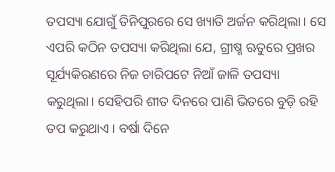ତପସ୍ୟା ଯୋଗୁଁ ତିନିପୁରରେ ସେ ଖ୍ୟାତି ଅର୍ଜନ କରିଥିଲା। ସେ ଏପରି କଠିନ ତପସ୍ୟା କରିଥିଲା ଯେ, ଗ୍ରୀଷ୍ମ ଋତୁରେ ପ୍ରଖର ସୂର୍ଯ୍ୟକିରଣରେ ନିଜ ଚାରିପଟେ ନିଆଁ ଜାଳି ତପସ୍ୟା କରୁଥିଲା। ସେହିପରି ଶୀତ ଦିନରେ ପାଣି ଭିତରେ ବୁଡ଼ି ରହି ତପ କରୁଥାଏ। ବର୍ଷା ଦିନେ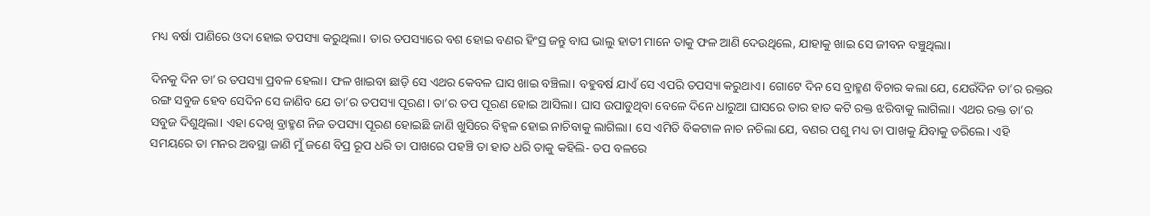ମଧ୍ୟ ବର୍ଷା ପାଣିରେ ଓଦା ହୋଇ ତପସ୍ୟା କରୁଥିଲା। ତାର ତପସ୍ୟାରେ ବଶ ହୋଇ ବଣର ହିଂସ୍ର ଜନ୍ତୁ ବାଘ ଭାଲୁ ହାତୀ ମାନେ ତାକୁ ଫଳ ଆଣି ଦେଉଥିଲେ, ଯାହାକୁ ଖାଇ ସେ ଜୀବନ ବଞ୍ଚୁଥିଲା।

ଦିନକୁ ଦିନ ତା’ର ତପସ୍ୟା ପ୍ରବଳ ହେଲା। ଫଳ ଖାଇବା ଛାଡ଼ି ସେ ଏଥର କେବଳ ଘାସ ଖାଇ ବଞ୍ଚିଲା। ବହୁବର୍ଷ ଯାଏଁ ସେ ଏପରି ତପସ୍ୟା କରୁଥାଏ। ଗୋଟେ ଦିନ ସେ ବ୍ରାହ୍ମଣ ବିଚାର କଲା ଯେ, ଯେଉଁଦିନ ତା’ର ରକ୍ତର ରଙ୍ଗ ସବୁଜ ହେବ ସେଦିନ ସେ ଜାଣିବ ଯେ ତା’ର ତପସ୍ୟା ପୂରଣ। ତା’ର ତପ ପୂରଣ ହୋଇ ଆସିଲା। ଘାସ ଉପାଡୁଥିବା ବେଳେ ଦିନେ ଧାରୁଆ ଘାସରେ ତାର ହାତ କଟି ରକ୍ତ ଝରିବାକୁ ଲାଗିଲା। ଏଥର ରକ୍ତ ତା’ର ସବୁଜ ଦିଶୁଥିଲା। ଏହା ଦେଖି ବ୍ରାହ୍ମଣ ନିଜ ତପସ୍ୟା ପୂରଣ ହୋଇଛି ଜାଣି ଖୁସିରେ ବିହ୍ୱଳ ହୋଇ ନାଚିବାକୁ ଲାଗିଲା। ସେ ଏମିତି ବିକଟାଳ ନାଚ ନଚିଲା ଯେ, ବଣର ପଶୁ ମଧ୍ୟ ତା ପାଖକୁ ଯିବାକୁ ଡରିଲେ। ଏହି ସମୟରେ ତା ମନର ଅବସ୍ଥା ଜାଣି ମୁଁ ଜଣେ ବିପ୍ର ରୂପ ଧରି ତା ପାଖରେ ପହଞ୍ଚି ତା ହାତ ଧରି ତାକୁ କହିଲି- ତପ ବଳରେ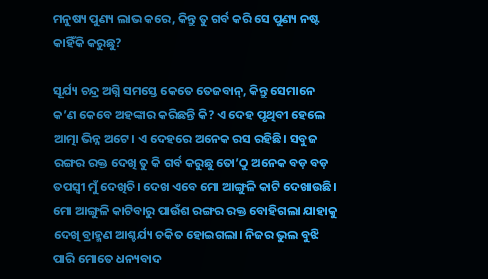ମନୁଷ୍ୟ ପୁଣ୍ୟ ଲାଭ କରେ, କିନ୍ତୁ ତୁ ଗର୍ବ କରି ସେ ପୁଣ୍ୟ ନଷ୍ଟ କାହିଁକି କରୁଛୁ?

ସୂର୍ଯ୍ୟ ଚନ୍ଦ୍ର ଅଗ୍ନି ସମସ୍ତେ କେତେ ତେଜବାନ୍, କିନ୍ତୁ ସେମାନେ କ’ଣ କେବେ ଅହଙ୍କାର କରିଛନ୍ତି କି? ଏ ଦେହ ପୃଥିବୀ ହେଲେ ଆତ୍ମା ଭିନ୍ନ ଅଟେ। ଏ ଦେହରେ ଅନେକ ରସ ରହିଛି। ସବୁଜ ରଙ୍ଗର ରକ୍ତ ଦେଖି ତୁ କି ଗର୍ବ କରୁଛୁ ତୋ’ଠୁ ଅନେକ ବଡ଼ ବଡ଼ ତପସ୍ୱୀ ମୁଁ ଦେଖିଚି। ଦେଖ ଏବେ ମୋ ଆଙ୍ଗୁଳି କାଟି ଦେଖାଉଛି। ମୋ ଆଙ୍ଗୁଳି କାଟିବାରୁ ପାଉଁଶ ରଙ୍ଗର ରକ୍ତ ବୋହିଗଲା ଯାହାକୁ ଦେଖି ବ୍ରାହ୍ମଣ ଆଶ୍ଚର୍ଯ୍ୟ ଚକିତ ହୋଇଗଲା। ନିଜର ଭୁଲ ବୁଝି ପାରି ମୋତେ ଧନ୍ୟବାଦ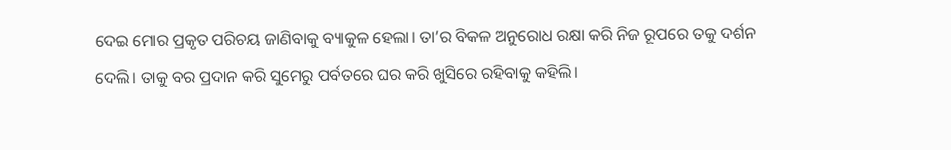ଦେଇ ମୋର ପ୍ରକୃତ ପରିଚୟ ଜାଣିବାକୁ ବ୍ୟାକୁଳ ହେଲା। ତା’ର ବିକଳ ଅନୁରୋଧ ରକ୍ଷା କରି ନିଜ ରୂପରେ ତକୁ ଦର୍ଶନ ଦେଲି। ତାକୁ ବର ପ୍ରଦାନ କରି ସୁମେରୁ ପର୍ବତରେ ଘର କରି ଖୁସିରେ ରହିବାକୁ କହିଲି।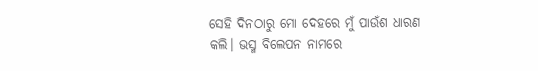ସେହି ଦିନଠାରୁ ମୋ ଦେହରେ ମୁଁ ପାଉଁଶ ଧାରଣ କଲି। ଭସ୍ମ ବିଲେପନ ନାମରେ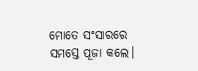ମୋତେ ସଂସାରରେ ସମସ୍ତେ ପୂଜା କଲେ।